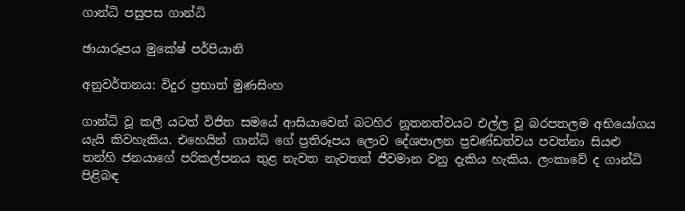ගාන්ධි පසුපස ගාන්ධි

ඡායාරූපය මුකේෂ් පර්පියානි

අනුවර්තනය: විදුර ප්‍රභාත් මුණසිංහ

ගාන්ධි වූ කලී යටත් විජිත සමයේ ආසියාවෙන් බ‍ටහිර නූතනත්වයට එල්ල වූ බරපතලම අභියෝගය යැයි කිවහැකිය. එහෙයින් ගාන්ධි ගේ ප්‍රතිරූපය ලොව දේශපාලන ප්‍රචණ්ඩත්වය පවත්නා සියළු තන්හි ජනයාගේ පරිකල්පනය තුළ නැවත නැවතත් ජීවමාන වනු දැකිය හැකිය. ලංකාවේ ද ගාන්ධි පිළිබඳ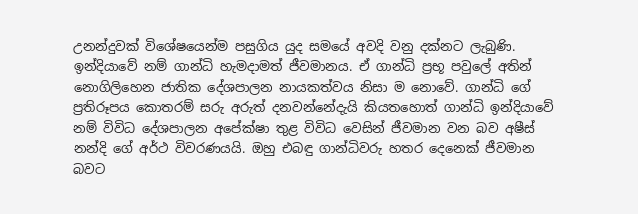උනන්දුවක් විශේෂයෙන්ම පසුගිය යුද සමයේ අවදි වනු දක්නට ලැබුණි. ඉන්දියාවේ නම් ගාන්ධි හැමදාමත් ජීවමානය. ඒ ගාන්ධි ප්‍රභූ පවුලේ අතින් නොගිලිහෙන ජාතික දේශපාලන නායකත්වය නිසා ම නොවේ. ගාන්ධි ගේ ප්‍රතිරූපය කොතරම් සරු අරුත් දනවන්නේදැයි කියතහොත් ගාන්ධි ඉන්දියාවේ නම් විවිධ දේශපාලන අපේක්ෂා තුළ විවිධ වෙසින් ජීවමාන වන බව අෂීස් නන්දි ගේ අර්ථ විවරණයයි. ඔහු එබඳු ගාන්ධිවරු හතර දෙනෙක් ජීවමාන බවට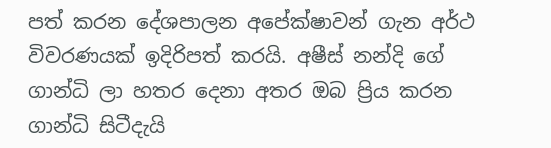පත් කරන දේශපාලන අපේක්ෂාවන් ගැන අර්ථ විවරණයක් ඉදිරිපත් කරයි. අෂීස් නන්දි ගේ ගාන්ධි ලා හතර දෙනා අතර ඔබ ප්‍රිය කරන ගාන්ධි සිටීදැයි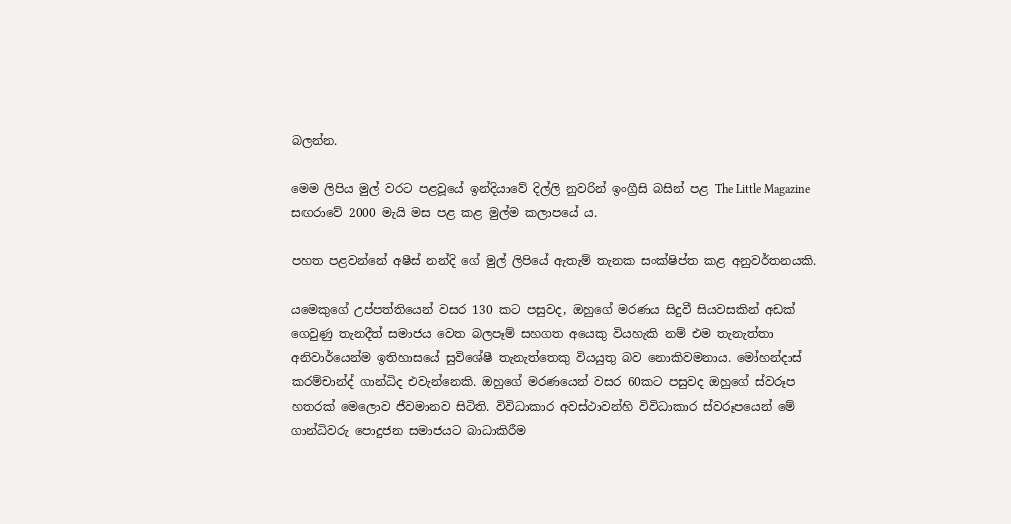බලන්න.

මෙම ලිපිය මුල් වරට පළවූයේ ඉන්දියාවේ දිල්ලි නුවරින් ඉංග්‍රීසි බසින් පළ The Little Magazine සඟරාවේ 2000 මැයි මස පළ කළ මුල්ම කලාපයේ ය.

පහත පළවන්නේ අෂීස් නන්දි ගේ මුල් ලිපියේ ඇතැම් තැනක සංක්ෂිප්ත කළ අනුවර්තනයකි.

යමෙකුගේ උප්පත්තියෙන් වසර 130 කට පසුවද, ඔහුගේ මරණය සිදුවී සියවසකින් අඩක් ගෙවුණු තැනදීත් සමාජය වෙත බලපෑම් සහගත අයෙකු වියහැකි නම් එම තැනැත්තා අනිවාර්යෙන්ම ඉතිහාසයේ සුවිශේෂී තැනැත්තෙකු වියයුතු බව නොකිවමනාය. මෝහන්දාස් කරම්චාන්ද් ගාන්ධිද එවැන්නෙකි. ඔහුගේ මරණයෙන් වසර 60කට පසුවද ඔහුගේ ස්වරූප හතරක් මෙලොව ජීවමානව සිටිති. විවිධාකාර අවස්ථාවන්හි විවිධාකාර ස්වරූපයෙන් මේ ගාන්ධිවරු පොදුජන සමාජයට බාධාකිරීම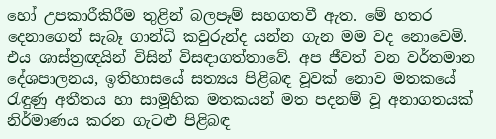හෝ උපකාරීකිරීම තුළින් බලපෑම් සහගතවී ඇත. මේ හතර දෙනාගෙන් සැබෑ ගාන්ධි කවුරුන්ද යන්න ගැන මම වද නොවෙමි. එය ශාස්ත්‍රඥයින් විසින් විසඳාගත්තාවේ. අප ජීවත් වන වර්තමාන දේශපාලනය, ඉතිහාසයේ සත්‍යය පිළිබඳ වූවක් නොව මතකයේ රැඳුණු අතීතය හා සාමූහික මතකයන් මත පදනම් වූ අනාගතයක් නිර්මාණය කරන ගැටළු පිළිබඳ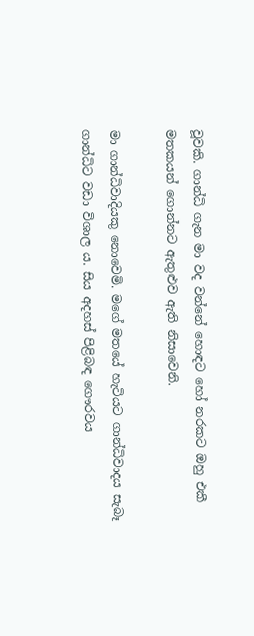වූවකි. ගාන්ධි ගැන මා වද වන්නේ හොඳට හෝ නරකට ඔහු එකී මතකයන් ගොන්නට ඇතුළුව ඇති නිසාවෙනි.

මා ගාන්ධිවාදියකු නොවෙමි. මගේ මතයේ හැටියට ගාන්ධිවාදය සැබෑ ගාන්ධිට වඩා විශාල ය. සිය අදහස් පිළිබඳ ගෞරවය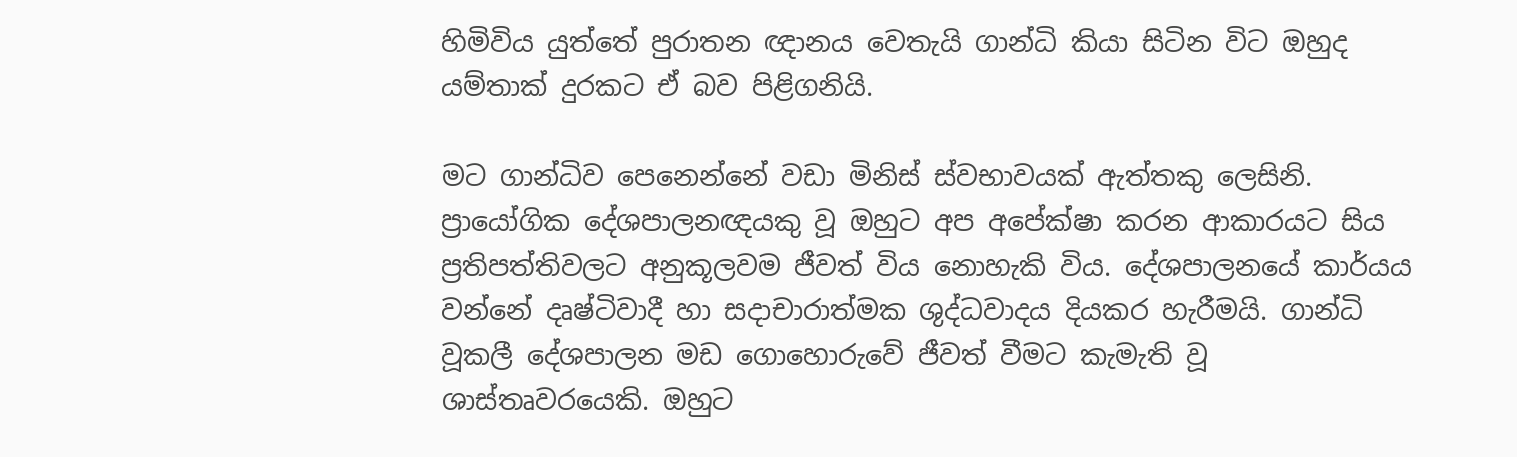හිමිවිය යුත්තේ පුරාතන ඥානය වෙතැයි ගාන්ධි කියා සිටින විට ඔහුද යම්තාක් දුරකට ඒ බව පිළිගනියි.

මට ගාන්ධිව පෙනෙන්නේ වඩා මිනිස් ස්වභාවයක් ඇත්තකු ලෙසිනි. ප්‍රායෝගික දේශපාලනඥයකු වූ ඔහුට අප අපේක්ෂා කරන ආකාරයට සිය ප්‍රතිපත්තිවලට අනුකූලවම ජීවත් විය නොහැකි විය. දේශපාලනයේ කාර්යය වන්නේ දෘෂ්ටිවාදී හා සදාචාරාත්මක ශුද්ධවාදය දියකර හැරීමයි. ගාන්ධි වූකලී දේශපාලන මඩ ගොහොරුවේ ජීවත් වීමට කැමැති වූ ශාස්තෘවරයෙකි. ඔහුට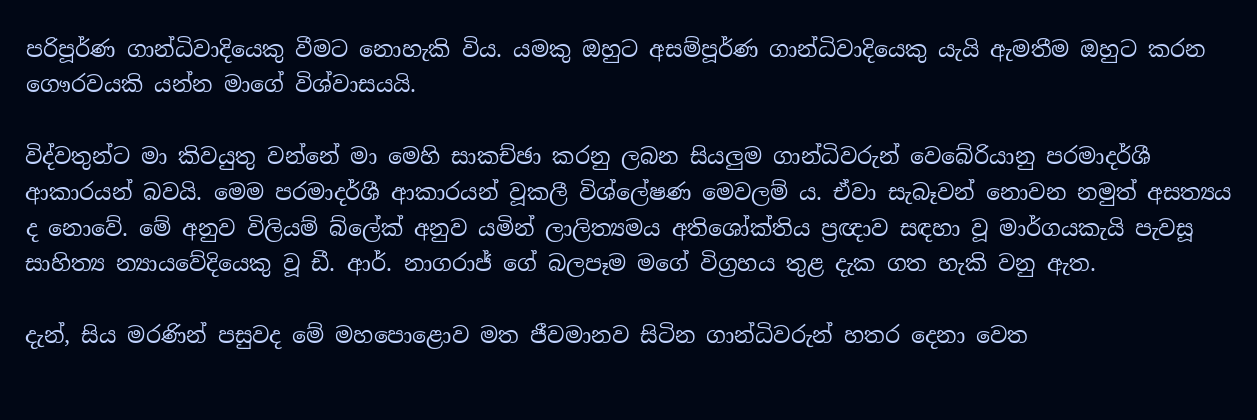පරිපූර්ණ ගාන්ධිවාදියෙකු වීමට නොහැකි විය. යමකු ඔහුට අසම්පූර්ණ ගාන්ධිවාදියෙකු යැයි ඇමතීම ඔහුට කරන ගෞරවයකි යන්න මාගේ විශ්වාසයයි.

විද්වතුන්ට මා කිවයුතු වන්නේ මා මෙහි සාකච්ඡා කරනු ලබන සියලුම ගාන්ධිවරුන් වෙබේරියානු පරමාදර්ශී ආකාරයන් බවයි. මෙම පරමාදර්ශී ආකාරයන් වූකලී විශ්ලේෂණ මෙවලම් ය. ඒවා සැබෑවන් නොවන නමුත් අසත්‍යය ද නොවේ. මේ අනුව විලියම් බ්ලේක් අනුව යමින් ලාලිත්‍යමය අතිශෝක්තිය ප්‍රඥාව සඳහා වූ මාර්ගයකැයි පැවසූ සාහිත්‍ය න්‍යායවේදියෙකු වූ ඩී. ආර්. නාගරාජ් ගේ බලපෑම මගේ විග්‍රහය තුළ දැක ගත හැකි වනු ඇත.

දැන්, සිය මරණින් පසුවද මේ මහපොළොව මත ජීවමානව සිටින ගාන්ධිවරුන් හතර දෙනා වෙත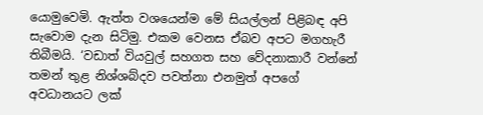යොමුවෙමි. ඇත්ත වශයෙන්ම මේ සියල්ලන් පිළිබඳ අපි සැවොම දැන සිටිමු. එකම වෙනස ඒබව අපට මගහැරී තිබීමයි. ‘වඩාත් වියවුල් සහගත සහ වේදනාකාරී වන්නේ තමන් තුළ නිශ්ශබ්දව පවත්නා එනමුත් අපගේ අවධානයට ලක්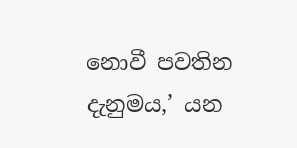නොවී පවතින දැනුමය,’ යන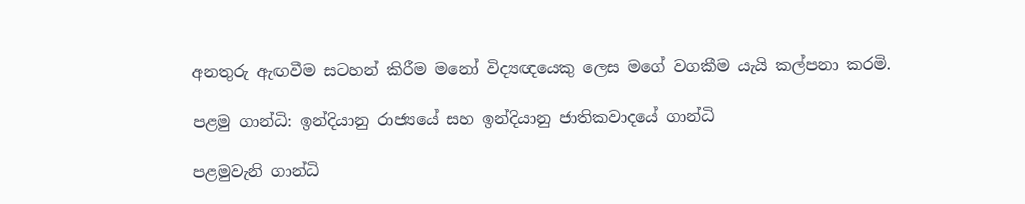අනතුරු ඇඟවීම සටහන් කිරීම මනෝ විද්‍යඥයෙකු ලෙස මගේ වගකීම යැයි කල්පනා කරමි.

පළමු ගාන්ධි: ඉන්දියානු රාජ්‍යයේ සහ ඉන්දියානු ජාතිකවාදයේ ගාන්ධි

පළමුවැනි ගාන්ධි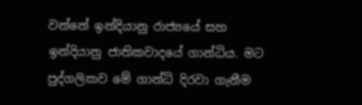වන්නේ ඉන්දියානු රාජ්‍යයේ සහ ඉන්දියානු ජාතිකවාදයේ ගාන්ධිය. මට පුද්ගලිකව මේ ගාන්ධි දිරවා ගැනීම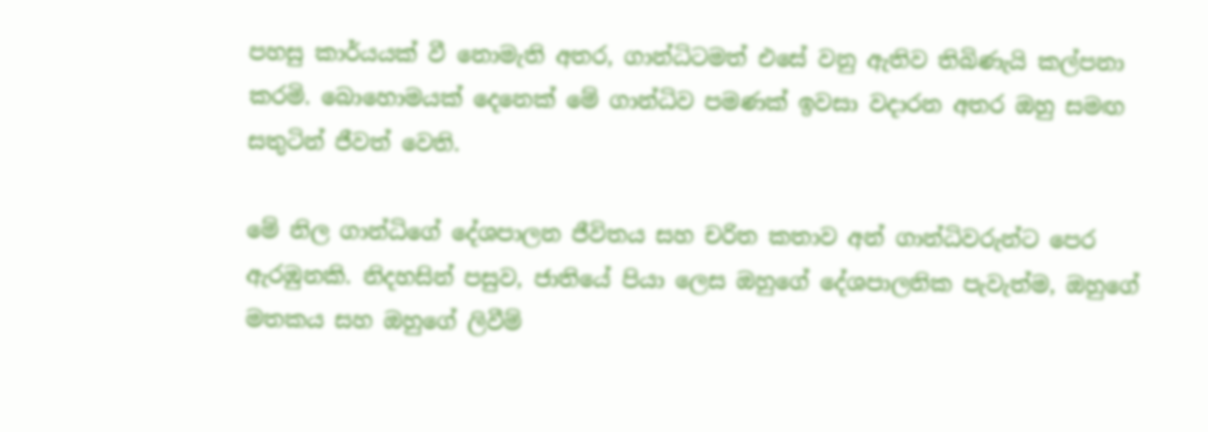පහසු කාර්යයක් වී නොමැති අතර, ගාන්ධිටමත් එසේ වනු ඇතිව තිබිණැයි කල්පනා කරමි. බොහොමයක් දෙනෙක් මේ ගාන්ධිව පමණක් ඉවසා වදාරන අතර ඔහු සමඟ සතුටින් ජීවත් වෙති.

මේ නිල ගාන්ධිගේ දේශපාලන ජීවිතය සහ චරිත කතාව අන් ගාන්ධිවරුන්ට පෙර ඇරඹුනකි. නිදහසින් පසුව, ජාතියේ පියා ලෙස ඔහුගේ දේශපාලනික පැවැත්ම, ඔහුගේ මතකය සහ ඔහුගේ ලිවීම්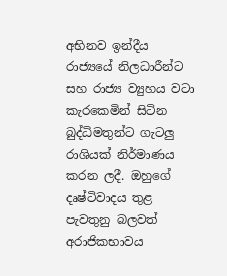අභිනව ඉන්දීය රාජ්‍යයේ නිලධාරීන්ට සහ රාජ්‍ය ව්‍යුහය වටා කැරකෙමින් සිටින බුද්ධිමතුන්ට ගැටලු රාශියක් නිර්මාණය කරන ලදී. ඔහුගේ දෘෂ්ටිවාදය තුළ පැවතුනු බලවත් අරාජිකභාවය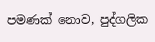පමණක් නොව, පුද්ගලික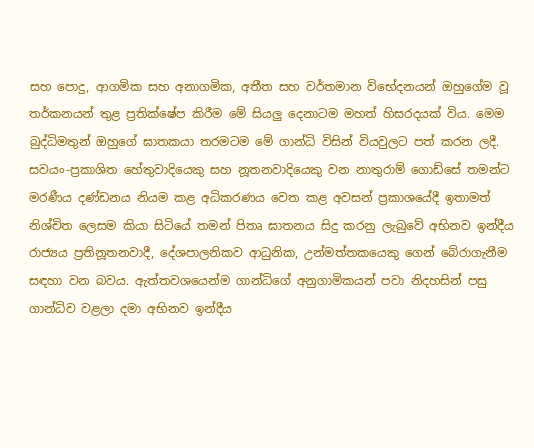සහ පොදු, ආගමික සහ අනාගමික, අතීත සහ වර්තමාන විභේදනයන් ඔහුගේම වූ තර්කනයන් තුළ ප්‍රතික්ෂේප කිරීම මේ සියලු දෙනාටම මහත් හිසරදයක් විය. මෙම බුද්ධිමතුන් ඔහුගේ ඝාතකයා තරමටම මේ ගාන්ධි විසින් වියවුලට පත් කරන ලදී. සවයං-ප්‍රකාශිත හේතුවාදියෙකු සහ නූතනවාදියෙකු වන නාතුරාම් ගොඩ්සේ තමන්ට මරණීය දණ්ඩනය නියම කළ අධිකරණය වෙත කළ අවසන් ප්‍රකාශයේදී ඉතාමත් නිශ්චිත ලෙසම කියා සිටියේ තමන් පිතෘ ඝාතනය සිදු කරනු ලැබුවේ අභිනව ඉන්දීය රාජ්‍යය ප්‍රතිනූතනවාදී, දේශපාලනිකව ආධුනික, උන්මත්තකයෙකු ගෙන් බේරාගැනීම සඳහා වන බවය. ඇත්තවශයෙන්ම ගාන්ධිගේ අනුගාමිකයන් පවා නිදහසින් පසු ගාන්ධිව වළලා දමා අභිනව ඉන්දීය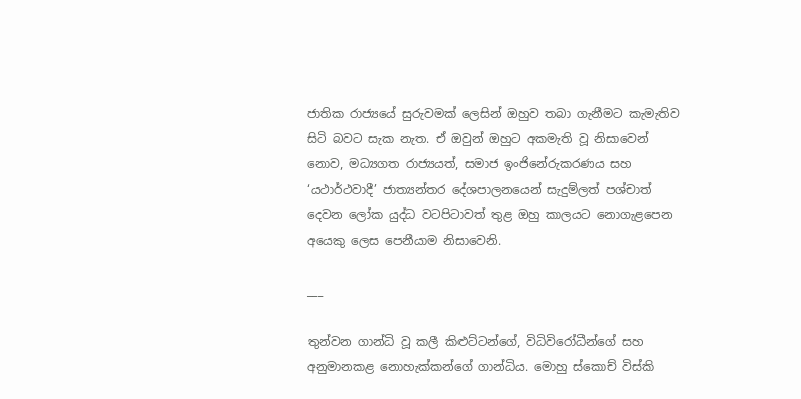ජාතික රාජ්‍යයේ සුරුවමක් ලෙසින් ඔහුව තබා ගැනීමට කැමැතිව සිටි බවට සැක නැත. ඒ ඔවුන් ඔහුට අකමැති වූ නිසාවෙන් නොව, මධ්‍යගත රාජ්‍යයත්, සමාජ ඉංජිනේරුකරණය සහ ‘යථාර්ථවාදී’ ජාත්‍යන්තර දේශපාලනයෙන් සැදුම්ලත් පශ්චාත් දෙවන ලෝක යුද්ධ වටපිටාවත් තුළ ඔහු කාලයට නොගැළපෙන අයෙකු ලෙස පෙනීයාම නිසාවෙනි.

___

තුන්වන ගාන්ධි වූ කලී කිළුට්ටන්ගේ, විධිවිරෝධීන්ගේ සහ අනුමානකළ නොහැක්කන්ගේ ගාන්ධිය. මොහු ස්කොච් විස්කි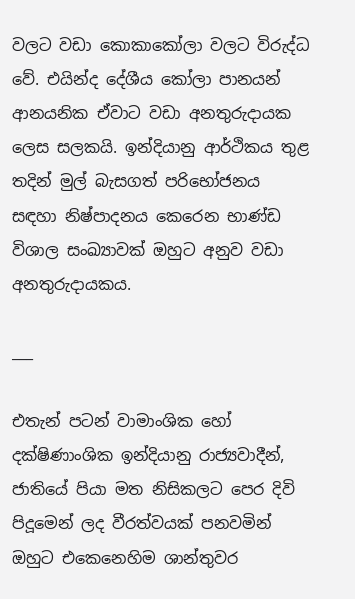වලට වඩා කොකාකෝලා වලට විරුද්ධ වේ. එයින්ද දේශීය කෝලා පානයන් ආනයනික ඒවාට වඩා අනතුරුදායක ලෙස සලකයි. ඉන්දියානු ආර්ථිකය තුළ තදින් මුල් බැසගත් පරිභෝජනය සඳහා නිෂ්පාදනය කෙරෙන භාණ්ඩ විශාල සංඛ්‍යාවක් ඔහුට අනුව වඩා අනතුරුදායකය.

___

එතැන් පටන් වාමාංශික හෝ දක්ෂිණාංශික ඉන්දියානු රාජ්‍යවාදීන්, ජාතියේ පියා මත නිසිකලට පෙර දිවි පිදූමෙන් ලද වීරත්වයක් පනවමින් ඔහුට එකෙනෙහිම ශාන්තුවර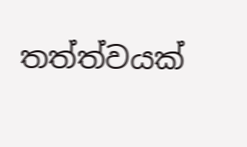තත්ත්වයක්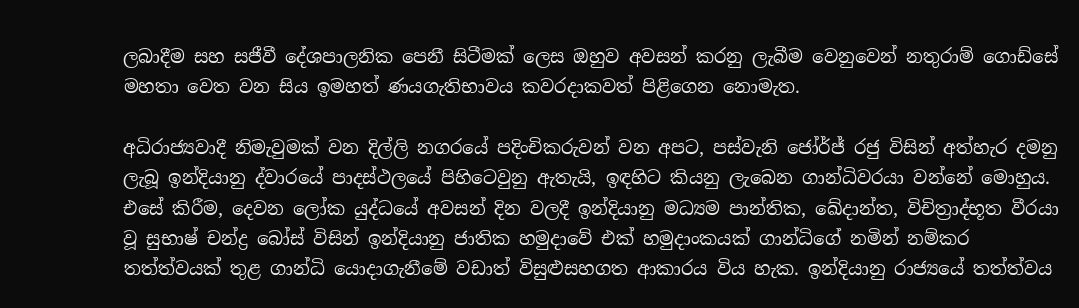ලබාදීම සහ සජීවී දේශපාලනික පෙනී සිටීමක් ලෙස ඔහුව අවසන් කරනු ලැබීම වෙනුවෙන් නතුරාම් ගොඩ්සේ මහතා වෙත වන සිය ඉමහත් ණයගැතිභාවය කවරදාකවත් පිළිගෙන නොමැත.

අධිරාජ්‍යවාදී නිමැවුමක් වන දිල්ලි නගරයේ පදිංචිකරුවන් වන අපට, පස්වැනි ජෝර්ජ් රජු විසින් අත්හැර දමනු ලැබූ ඉන්දියානු ද්වාරයේ පාදස්ථලයේ පිහිටෙවුනු ඇතැයි, ඉඳහිට කියනු ලැබෙන ගාන්ධිවරයා වන්නේ මොහුය. එසේ කිරීම, දෙවන ලෝක යුද්ධයේ අවසන් දින වලදී ඉන්දියානු මධ්‍යම පාන්තික, ඛේදාන්ත, විචිත්‍රාද්භූත වීරයා වූ සුභාෂ් චන්ද්‍ර බෝස් විසින් ඉන්දියානු ජාතික හමුදාවේ එක් හමුදාංකයක් ගාන්ධිගේ නමින් නම්කර තත්ත්වයක් තුළ ගාන්ධි යොදාගැනීමේ වඩාත් විසුළුසහගත ආකාරය විය හැක. ඉන්දියානු රාජ්‍යයේ තත්ත්වය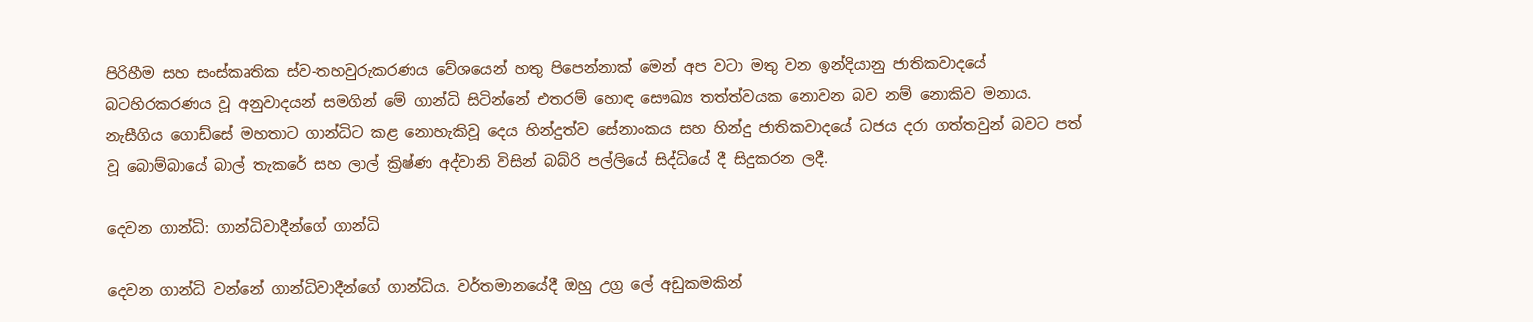පිරිහීම සහ සංස්කෘතික ස්ව-තහවුරුකරණය වේශයෙන් හතු පිපෙන්නාක් මෙන් අප වටා මතු වන ඉන්දියානු ජාතිකවාදයේ බටහිරකරණය වූ අනුවාදයන් සමගින් මේ ගාන්ධි සිටින්නේ එතරම් හොඳ සෞඛ්‍ය තත්ත්වයක නොවන බව නම් නොකිව මනාය. නැසීගිය ගොඩ්සේ මහතාට ගාන්ධිට කළ නොහැකිවූ දෙය හින්දුත්ව සේනාංකය සහ හින්දු ජාතිකවාදයේ ධජය දරා ගත්තවුන් බවට පත් වූ බොම්බායේ බාල් තැකරේ සහ ලාල් ක්‍රිෂ්ණ අද්වානි විසින් බබ්රි පල්ලියේ සිද්ධියේ දී සිදුකරන ලදී.

දෙවන ගාන්ධි: ගාන්ධිවාදීන්ගේ ගාන්ධි

දෙවන ගාන්ධි වන්නේ ගාන්ධිවාදීන්ගේ ගාන්ධිය. වර්තමානයේදී ඔහු උග්‍ර ලේ අඩුකමකින්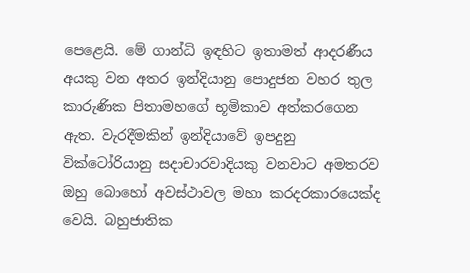පෙළෙයි. මේ ගාන්ධි ඉඳහිට ඉතාමත් ආදරණීය අයකු වන අතර ඉන්දියානු පොදුජන වහර තුල කාරුණික පිතාමහගේ භූමිකාව අත්කරගෙන ඇත. වැරදීමකින් ඉන්දියාවේ ඉපදුනු වික්ටෝරියානු සදාචාරවාදියකු වනවාට අමතරව ඔහු බොහෝ අවස්ථාවල මහා කරදරකාරයෙක්ද වෙයි. බහුජාතික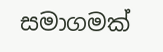සමාගමක්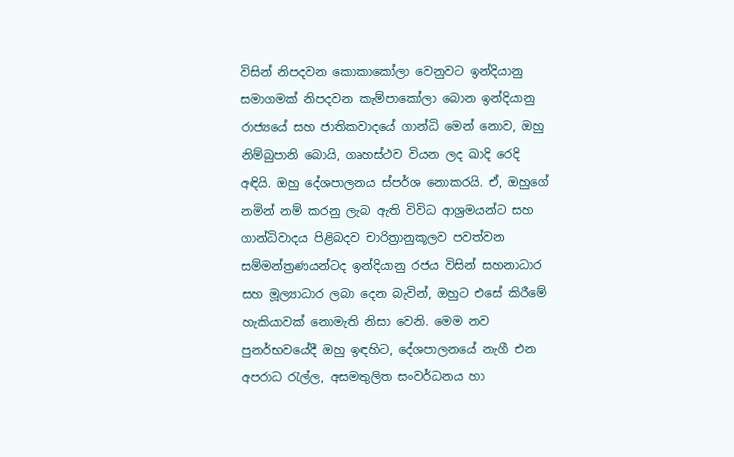විසින් නිපදවන කොකාකෝලා වෙනුවට ඉන්දියානු සමාගමක් නිපදවන කැම්පාකෝලා බොන ඉන්දියානු රාජ්‍යයේ සහ ජාතිකවාදයේ ගාන්ධි මෙන් නොව, ඔහු නිම්බුපානි බොයි, ගෘහස්ථව වියන ලද ඛාදි රෙදි අඳියි. ඔහු දේශපාලනය ස්පර්ශ නොකරයි. ඒ, ඔහුගේ නමින් නම් කරනු ලැබ ඇති විවිධ ආශ්‍රමයන්ට සහ ගාන්ධිවාදය පිළිබදව චාරිත්‍රානුකූලව පවත්වන සම්මන්ත්‍රණයන්ටද ඉන්දියානු රජය විසින් සහනාධාර සහ මූල්‍යාධාර ලබා දෙන බැවින්, ඔහුට එසේ කිරීමේ හැකියාවක් නොමැති නිසා වෙනි. මෙම නව පුනර්භවයේදී ඔහු ඉඳහිට, දේශපාලනයේ නැගී එන අපරාධ රැල්ල, අසමතුලිත සංවර්ධනය හා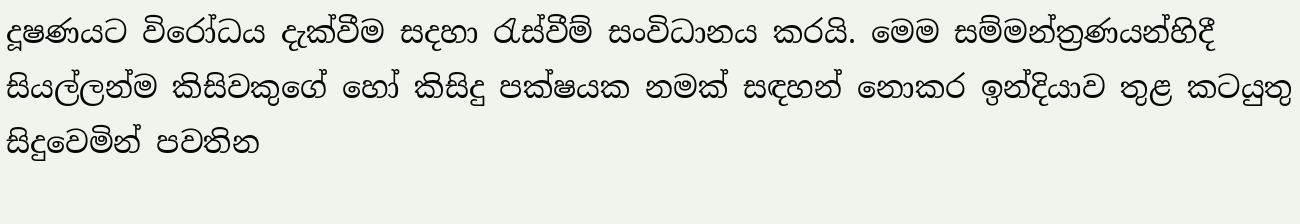දූෂණයට විරෝධය දැක්වීම සදහා රැස්වීම් සංවිධානය කරයි. මෙම සම්මන්ත්‍රණයන්හිදී සියල්ලන්ම කිසිවකුගේ හෝ කිසිදු පක්ෂයක නමක් සඳහන් නොකර ඉන්දියාව තුළ කටයුතු සිදුවෙමින් පවතින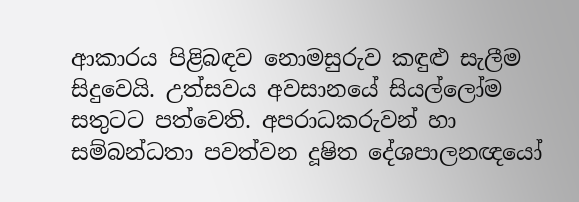ආකාරය පිළිබඳව නොමසුරුව කඳුළු සැලීම සිදුවෙයි. උත්සවය අවසානයේ සියල්ලෝම සතුටට පත්වෙති. අපරාධකරුවන් හා සම්බන්ධතා පවත්වන දූෂිත දේශපාලනඥයෝ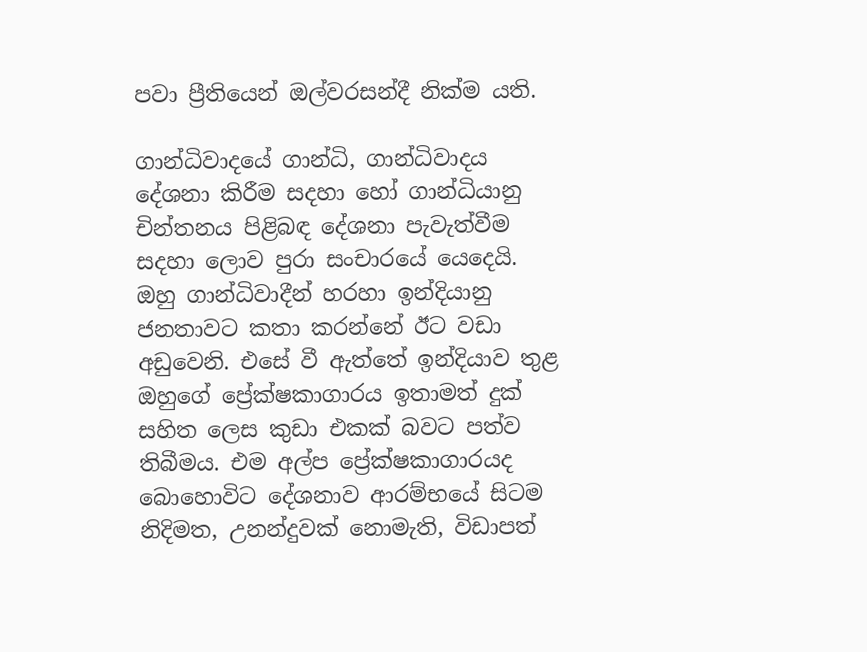පවා ප්‍රීතියෙන් ඔල්වරසන්දී නික්ම යති.

ගාන්ධිවාදයේ ගාන්ධි, ගාන්ධිවාදය දේශනා කිරීම සදහා හෝ ගාන්ධියානු චින්තනය පිළිබඳ දේශනා පැවැත්වීම සදහා ලොව පුරා සංචාරයේ යෙදෙයි. ඔහු ගාන්ධිවාදීන් හරහා ඉන්දියානු ජනතාවට කතා කරන්නේ ඊට වඩා අඩුවෙනි. එසේ වී ඇත්තේ ඉන්දියාව තුළ ඔහුගේ ප්‍රේක්ෂකාගාරය ඉතාමත් දුක් සහිත ලෙස කුඩා එකක් බවට පත්ව තිබීමය. එම අල්ප ප්‍රේක්ෂකාගාරයද බොහොවිට දේශනාව ආරම්භයේ සිටම නිදිමත, උනන්දුවක් නොමැති, විඩාපත්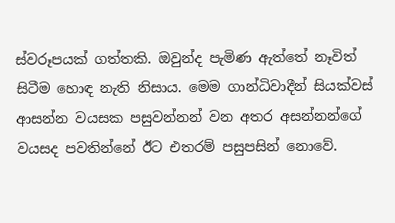ස්වරූපයක් ගත්තකි. ඔවුන්ද පැමිණ ඇත්තේ නෑවිත් සිටීම හොඳ නැති නිසාය. මෙම ගාන්ධිවාදීන් සියක්වස් ආසන්න වයසක පසුවන්නන් වන අතර අසන්නන්ගේ වයසද පවතින්නේ ඊට එතරම් පසුපසින් නොවේ.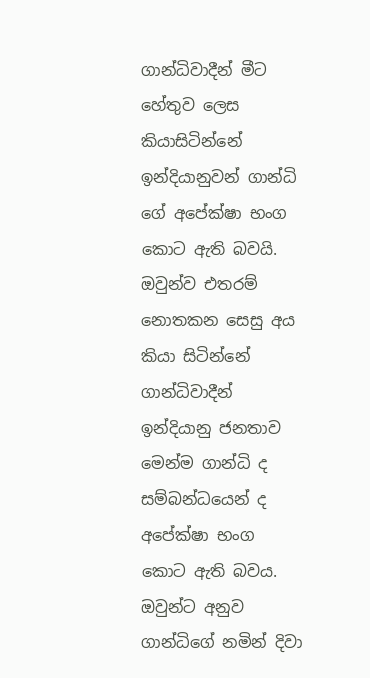ගාන්ධිවාදීන් මීට හේතුව ලෙස කියාසිටින්නේ ඉන්දියානුවන් ගාන්ධි ගේ අපේක්ෂා භංග කොට ඇති බවයි. ඔවුන්ව එතරම් නොතකන සෙසු අය කියා සිටින්නේ ගාන්ධිවාදීන් ඉන්දියානු ජනතාව මෙන්ම ගාන්ධි ද සම්බන්ධයෙන් ද අපේක්ෂා භංග කොට ඇති බවය. ඔවුන්ට අනුව ගාන්ධිගේ නමින් දිවා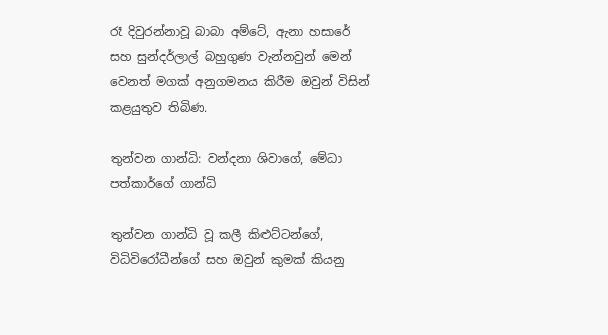රෑ දිවුරන්නාවූ බාබා අම්ටේ, ඇනා හසාරේ සහ සුන්දර්ලාල් බහුගුණ වැන්නවුන් මෙන් වෙනත් මගක් අනුගමනය කිරීම ඔවුන් විසින් කළයුතුව තිබිණ.

තුන්වන ගාන්ධි: වන්දනා ශිවාගේ, මේධා පත්කාර්ගේ ගාන්ධි

තුන්වන ගාන්ධි වූ කලී කිළුට්ටන්ගේ, විධිවිරෝධීන්ගේ සහ ඔවුන් කුමක් කියනු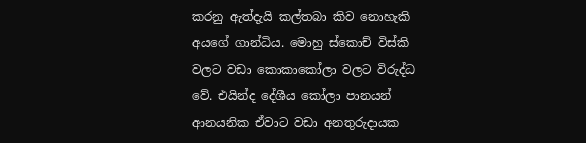කරනු ඇත්දැයි කල්තබා කිව නොහැකි අයගේ ගාන්ධිය. මොහු ස්කොච් විස්කි වලට වඩා කොකාකෝලා වලට විරුද්ධ වේ. එයින්ද දේශීය කෝලා පානයන් ආනයනික ඒවාට වඩා අනතුරුදායක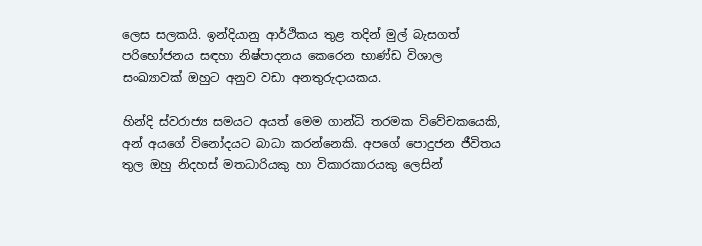ලෙස සලකයි. ඉන්දියානු ආර්ථිකය තුළ තදින් මුල් බැසගත් පරිභෝජනය සඳහා නිෂ්පාදනය කෙරෙන භාණ්ඩ විශාල සංඛ්‍යාවක් ඔහුට අනුව වඩා අනතුරුදායකය.

හින්දි ස්වරාජ්‍ය සමයට අයත් මෙම ගාන්ධි තරමක විවේචකයෙකි, අන් අයගේ විනෝදයට බාධා කරන්නෙකි. අපගේ පොදුජන ජීවිතය තුල ඔහු නිදහස් මතධාරියකු හා විකාරකාරයකු ලෙසින්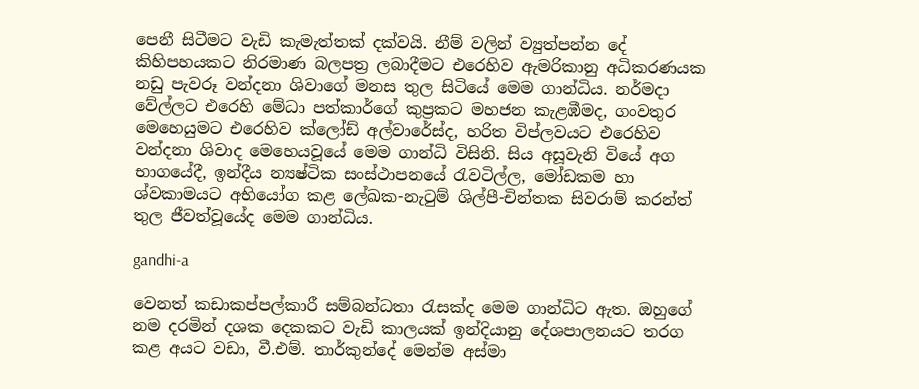පෙනී සිටීමට වැඩි කැමැත්තක් දක්වයි. නීම් වලින් ව්‍යුත්පන්න දේ කිහිපහයක‍ට නිරමාණ බලපත්‍ර ලබාදීමට එරෙහිව ඇමරිකානු අධිකරණයක නඩු පැවරූ වන්දනා ශිවාගේ මනස තුල සිටියේ මෙම ගාන්ධිය. නර්මදා වේල්ලට එරෙහි මේධා පත්කාර්ගේ කුප්‍රකට මහජන කැළඹීමද, ගංවතුර මෙහෙයුමට එරෙහිව ක්ලෝඩ් අල්වාරේස්ද, හරිත විප්ලවයට එරෙහිව වන්දනා ශිවාද මෙහෙයවූයේ මෙම ගාන්ධි විසිනි. සිය අසූවැනි වියේ අග භාගයේදී, ඉන්දීය න්‍යෂ්ටික සංස්ථාපනයේ රැවටිල්ල, මෝඩකම හා ශ්වකාමයට අභියෝග කළ ලේඛක-නැටුම් ශිල්පී-චින්තක සිවරාම් කරන්ත් තුල ජීවත්වූයේද මෙම ගාන්ධිය.

gandhi-a

වෙනත් කඩාකප්පල්කාරී සම්බන්ධතා රැසක්ද මෙම ගාන්ධිට ඇත. ඔහුගේ නම දරමින් දශක දෙකකට වැඩි කාලයක් ඉන්දියානු දේශපාලනයට තරග කළ අයට වඩා, වී.එම්. තාර්කුන්දේ මෙන්ම අස්මා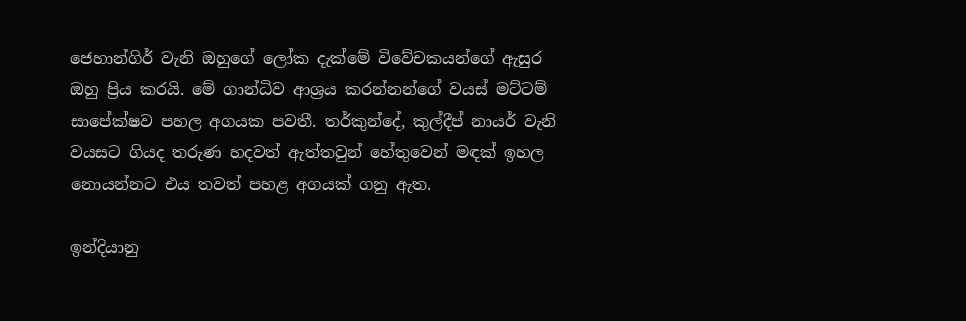ජෙහාන්ගිර් වැනි ඔහුගේ ලෝක දැක්මේ විවේචකයන්ගේ ඇසුර ඔහු ප්‍රිය කරයි. මේ ගාන්ධිව ආශ්‍රය කරන්නන්ගේ වයස් මට්ටම් සාපේක්ෂව පහල අගයක පවතී. තර්කුන්දේ, කුල්දීප් නායර් වැනි වයසට ගියද තරුණ හදවත් ඇත්තවුන් හේතුවෙන් මඳක් ඉහල නොයන්නට එය තවත් පහළ අගයක් ගනු ඇත.

ඉන්දියානු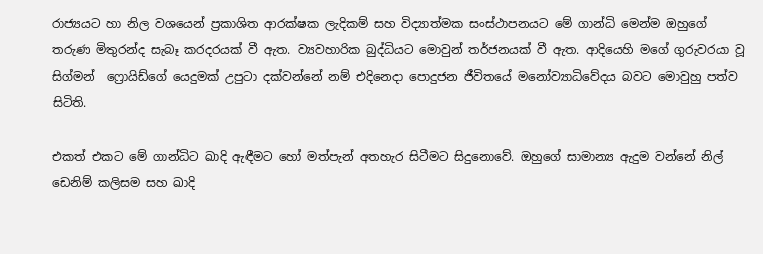රාජ්‍යයට හා නිල වශයෙන් ප්‍රකාශිත ආරක්ෂක ලැදිකම් සහ විද්‍යාත්මක සංස්ථාපනයට මේ ගාන්ධි මෙන්ම ඔහුගේ තරුණ මිතුරන්ද සැබෑ කරදරයක් වී ඇත. ව්‍යවහාරික බුද්ධියට මොවුන් තර්ජනයක් වී ඇත. ආදියෙහි මගේ ගුරුවරයා වූ සිග්මන් ‍‍ ෆ්‍රොයිඩ්ගේ යෙදුමක් උපුටා දක්වන්නේ නම් එදිනෙදා පොදුජන ජීවිතයේ මනෝව්‍යාධිවේදය බවට මොවුහු පත්ව සිටිති.

එකත් එකට මේ ගාන්ධිට ඛාදි ඇඳීමට හෝ මත්පැන් අතහැර සිටීමට සිදුනොවේ. ඔහුගේ සාමාන්‍ය ඇදුම වන්නේ නිල් ඩෙනිම් කලිසම සහ ඛාදි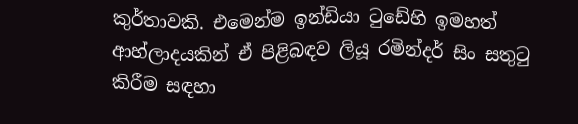කුර්තාවකි. එමෙන්ම ඉන්ඩියා ටුඩේහි ඉමහත් ආහ්ලාදයකින් ඒ පිළිබඳව ලියූ රමින්දර් සිං සතුටු කිරීම සඳහා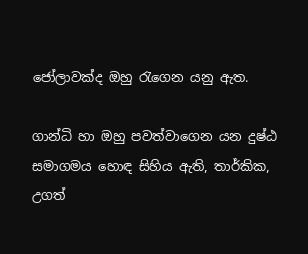ජෝලාවක්ද ඔහු රැගෙන යනු ඇත.

ගාන්ධි හා ඔහු පවත්වාගෙන යන දුෂ්ඨ සමාගමය හොඳ සිහිය ඇති, තාර්කික, උගත්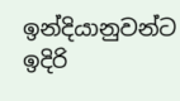ඉන්දියානුවන්ට ඉදිරි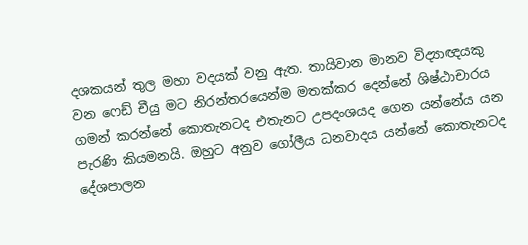දශකයන් තුල මහා වදයක් වනු ඇත. තායිවාන මානව විද්‍යාඥයකු වන ෆෙඩ් චීයු මට නිරන්තරයෙන්ම මතක්කර දෙන්නේ ශිෂ්ඨාචාරය ගමන් කරන්නේ කොතැනටද එතැනට උපදංශයද ගෙන යන්නේය යන පැරණි කියමනයි. ඔහුට අනුව ගෝලීය ධනවාදය යන්නේ කොතැනටද දේශපාලන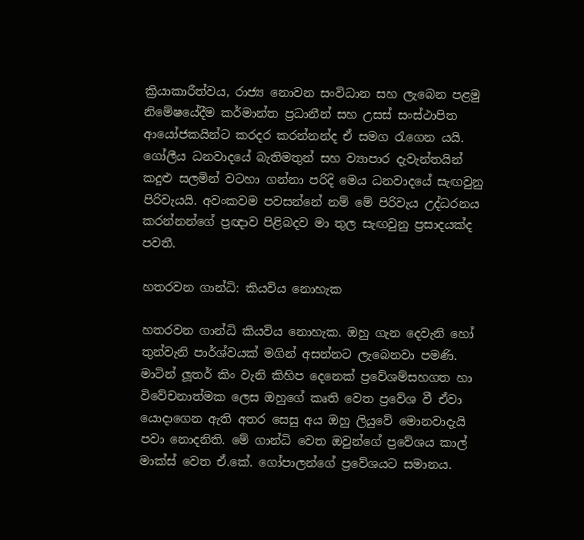ක්‍රියාකාරීත්වය, රාජ්‍ය නොවන සංවිධාන සහ ලැබෙන පළමු නිමේෂයේදීම කර්මාන්ත ප්‍රධානීන් සහ උසස් සංස්ථාපිත ආයෝජකයින්ට කරදර කරන්නන්ද ඒ සමග රැගෙන යයි. ගෝලීය ධනවාදයේ බැතිමතුන් සහ ව්‍යාපාර දැවැන්තයින් කදුළු සලමින් වටහා ගන්නා පරිදි මෙය ධනවාදයේ සැඟවුනු පිරිවැයයි. අවංකවම පවසන්නේ නම් මේ පිරිවැය උද්ධරනය කරන්නන්ගේ ප්‍රඥාව පිළිබදව මා තුල සැඟවුනු ප්‍රසාදයක්ද පවතී.

හතරවන ගාන්ධි: කියවිය නොහැක‍

හතරවන ගාන්ධි කියවිය නොහැක. ඔහු ගැන දෙවැනි හෝ තුන්වැනි පාර්ශ්වයක් මගින් අසන්නට ලැ‍බෙනව‍‍ා පමණි. මාටින් ලූතර් කිං වැනි කිහිප දෙනෙක් ප්‍රවේශම්සහගත හා විවේචනාත්මක ලෙස ඔහුගේ කෘති වෙත ප්‍රවේශ වී ඒවා යොදාගෙන ඇති අතර සෙසු අය ඔහු ලියුවේ මොනවාදැයි පවා නොදනිති. මේ ගාන්ධි වෙත ඔවුන්ගේ ප්‍රවේශය කාල් මාක්ස් වෙත ඒ.කේ. ගෝපාලන්ගේ ප්‍රවේශයට සමානය.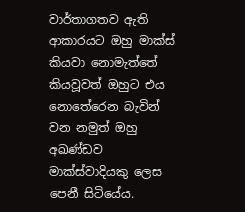වාර්තාගතව ඇති ආකාරයට ඔහු මාක්ස් කියවා නොමැත්තේ කියවූවත් ඔහුට එය නොතේරෙන බැවින් වන නමුත් ඔහු අඛණ්ඩව මාක්ස්වාදියකු ලෙස පෙනී සිටියේය.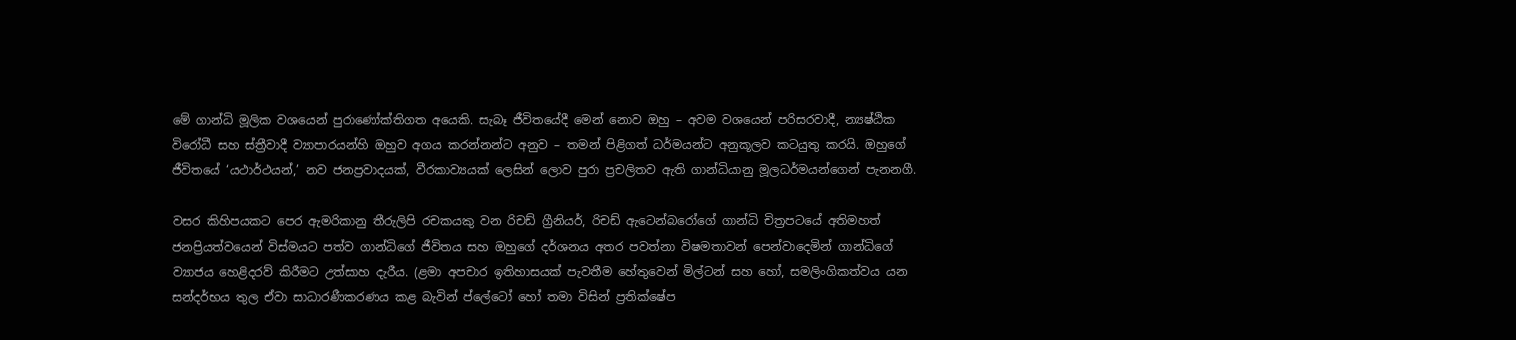මේ ගාන්ධි මූලික වශයෙන් පුරාණෝක්තිගත අයෙකි. සැබෑ ජීවිතයේදී මෙන් නොව ඔහු – අවම වශයෙන් පරිසරවාදී, න්‍යෂ්ඨික විරෝධී සහ ස්ත්‍රීවාදී ව්‍යාපාරයන්හි ඔහුව අගය කරන්නන්ට අනුව – තමන් පිළිගත් ධර්මයන්ට අනුකූලව කටයුතු කරයි. ඔහුගේ ජීවිතයේ ‘යථාර්ථයන්,’ නව ජනප්‍රවාදයක්, වීරකාව්‍යයක් ලෙසින් ලොව පුරා ප්‍රචලිතව ඇති ගාන්ධියානු මූලධර්මයන්ගෙන් පැනනගී.

වසර කිහිපයකට පෙර ඇමරිකානු තීරුලිපි රචකයකු වන රිචඩ් ග්‍රීනියර්, රිචඩ් ඇටෙන්බරෝගේ ගාන්ධි චිත්‍රපටයේ අතිමහත් ජනප්‍රියත්වයෙන් විස්මයට පත්ව ගාන්ධිගේ ජීවිතය සහ ඔහුගේ දර්ශනය අතර පවත්නා විෂමතාවන් පෙන්වාදෙමින් ගාන්ධිගේ ව්‍යාජය හෙළිදරව් කිරීමට උත්සාහ දැරීය. (ළමා අපචාර ඉතිහාසයක් පැවතීම හේතුවෙන් මිල්ටන් සහ හෝ, සමලිංගිකත්වය යන සන්දර්භය තුල ඒවා සාධාරණීකරණය කළ බැවින් ප්ලේටෝ හෝ තමා විසින් ප්‍රතික්ෂේප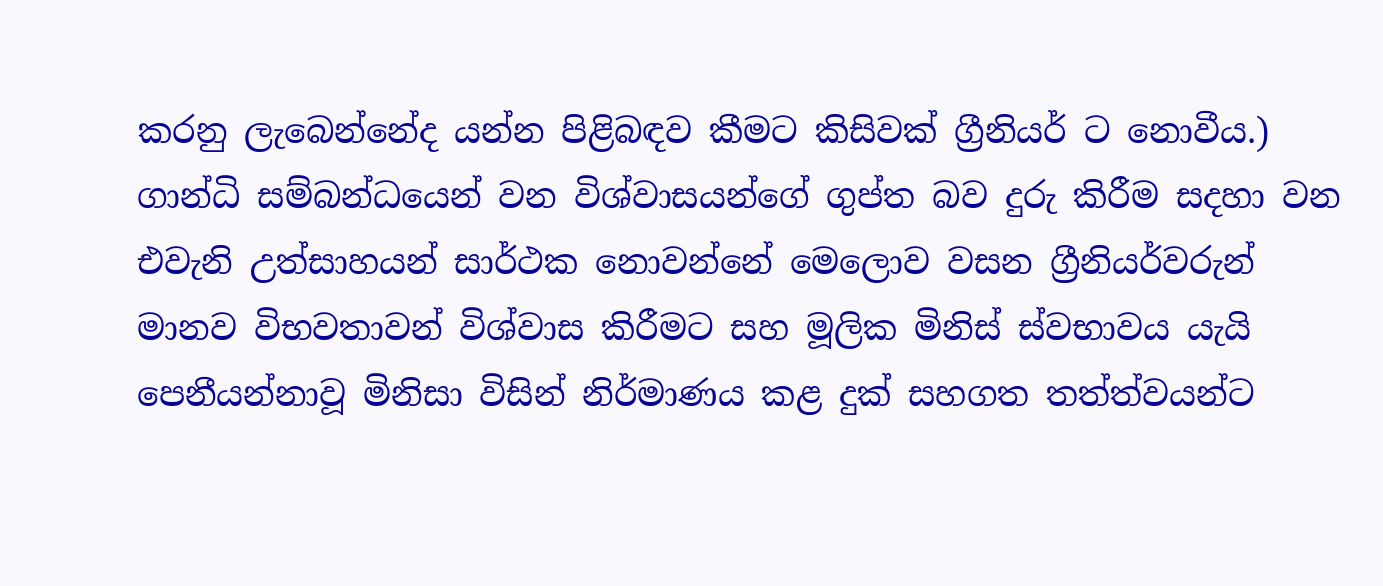කරනු ලැබෙන්නේද යන්න පිළිබඳව කීමට කිසිවක් ග්‍රීනියර් ට නොවීය.) ගාන්ධි සම්බන්ධයෙන් වන විශ්වාසයන්ගේ ගුප්ත බව දුරු කිරීම සදහා වන එවැනි උත්සාහයන් සාර්ථක නොවන්නේ මෙලොව වසන ග්‍රීනියර්වරුන් මානව විභවතාවන් විශ්වාස කිරීමට සහ මූලික මිනිස් ස්වභාවය යැයි පෙනීයන්නාවූ මිනිසා විසින් නිර්මාණය කළ දුක් සහගත තත්ත්වයන්ට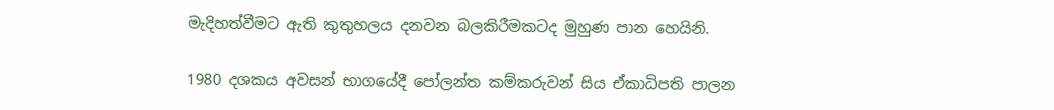මැදිහත්වීමට ඇති කුතුහලය දනවන බලකිරීමකටද මුහුණ පාන හෙයිනි.

1980 දශකය අවසන් භාගයේදී පෝලන්ත කම්කරුවන් සිය ඒකාධිපති පාලන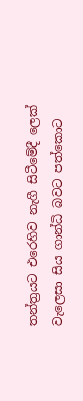තන්ත්‍රයට එරෙහිව නැගී සිටීමේදී ලෙක් වැලෙසා සිය ගාන්ධි බවට පත්කොට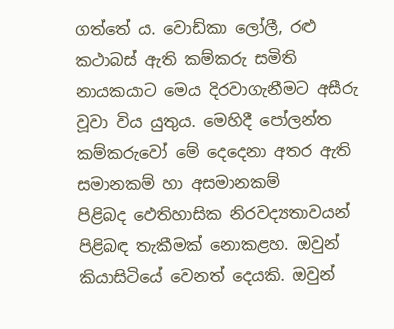ගත්තේ ය. වොඩ්කා ලෝලී, රළු කථාබස් ඇති කම්කරු සමිති නායකයාට මෙය දිරවාගැනීමට අසීරු වූවා විය යුතුය. මෙහිදී පෝලන්ත කම්කරුවෝ මේ දෙදෙනා අතර ඇති සමානකම් හා අසමානකම් පිළිබද ‍ඵෙතිහාසික නිරවද්‍යතාවයන් පිළිබඳ තැකීමක් නොකළහ. ඔවුන් කියාසිටියේ වෙනත් දෙයකි. ඔවුන්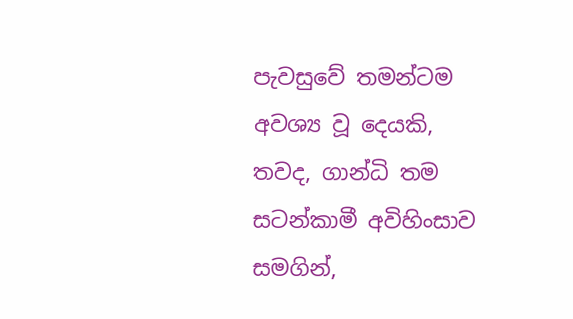පැවසුවේ තමන්ටම අවශ්‍ය වූ දෙයකි, තවද, ගාන්ධි තම සටන්කාමී අවිහිංසාව සමගින්,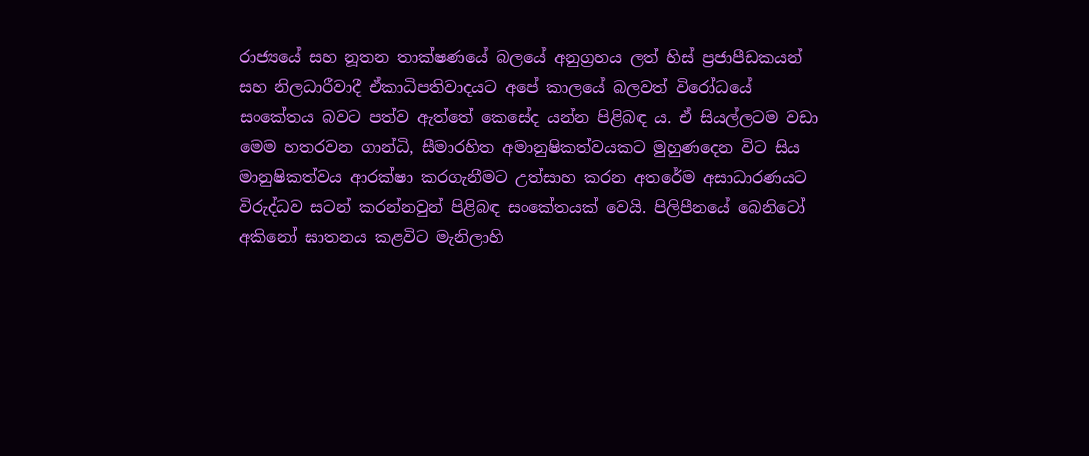රාජ්‍යයේ සහ නූතන තාක්ෂණයේ බලයේ අනුග්‍රහය ලත් හිස් ප්‍රජාපීඩකයන් සහ නිලධාරීවාදී ඒකාධිපතිවාදයට අපේ කාලයේ බලවත් විරෝධයේ සංකේතය බවට පත්ව ඇත්තේ කෙසේද යන්න පිළිබඳ ය. ඒ සියල්ලටම වඩා මෙම හතරවන ගාන්ධි, සීමාරහිත අමානුෂිකත්වයකට මුහුණදෙන විට සිය මානුෂිකත්වය ආරක්ෂා කරගැනීමට උත්සාහ කරන අතරේම අසාධාරණයට විරුද්ධව සටන් කරන්නවුන් පිළිබඳ සංකේතයක් වෙයි. පිලිපීනයේ බෙනිටෝ අකිනෝ ඝාතනය කළවිට මැනිලාහි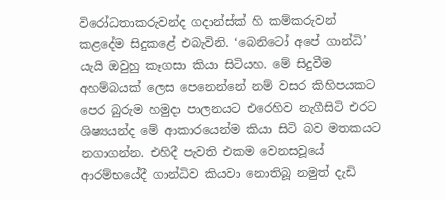විරෝධතාකරුවන්ද ගදාන්ස්ක් හි කම්කරුවන් කළදේම සිදුකළේ එබැවිනි. ‘බෙනිටෝ අපේ ගාන්ධි’ යැයි ඔවුහු කෑගසා කියා සිටියහ. මේ සිදුවීම අහම්බයක් ලෙස පෙනෙන්නේ නම් වසර කිහිපයකට පෙර බුරුම හමුදා පාලනයට එරෙහිව නැගීසිටි එරට ශිෂ්‍යයන්ද මේ ආකාරයෙන්ම කියා සිටි බව මතකයට නගාගන්න. එහිදී පැවති එකම වෙනසවූයේ ආරම්භයේදී ගාන්ධිව කියවා නොතිබූ නමුත් දැඩි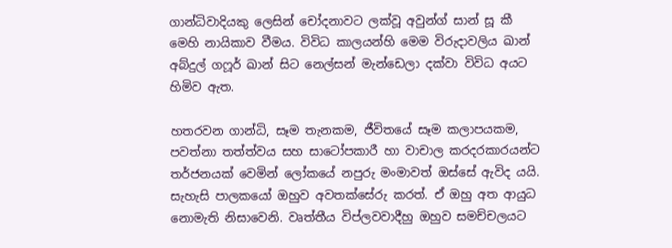ගාන්ධිවාදියකු ලෙසින් චෝදනාවට ලක්වූ අවුන්ග් සාන් සූ කී මෙහි නායිකාව වීමය. විවිධ කාලයන්හි මෙම විරුදාවලිය ඛාන් අබ්දුල් ගෆූර් ඛාන් සිට නෙල්සන් මැන්ඩෙලා දක්වා විවිධ අයට හිමිව ඇත.

හතරවන ගාන්ධි, සෑම තැනකම, ජීවිතයේ සෑම කලාපයකම, පවත්නා තත්ත්වය සහ සාටෝපකාරී හා වාචාල කරදරකාරයන්ට තර්ජනයක් වෙමින් ලෝකයේ නපුරු මංමාවත් ඔස්සේ ඇවිද යයි. සැහැසි පාලකයෝ ඔහුව අවතක්සේරු කරත්. ඒ ඔහු අත ආයුධ නොමැති නිසාවෙනි. වෘත්තීය විප්ලවවාදීහු ඔහුව සමච්චලයට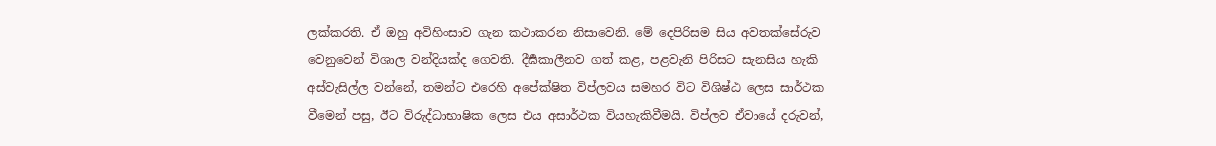ලක්කරති. ඒ ඔහු අවිහිංසාව ගැන කථාකරන නිසාවෙනි. මේ දෙපිරිසම සිය අවතක්සේරුව වෙනුවෙන් විශාල වන්දියක්ද ගෙවති. දීර්‍ඝකාලීනව ගත් කළ, පළවැනි පිරිසට සැනසිය හැකි අස්වැසිල්ල වන්නේ, තමන්ට එරෙහි අපේක්ෂිත විප්ලවය සමහර විට විශිෂ්ඨ ලෙස සාර්ථක වීමෙන් පසු, ඊට විරුද්ධාභාෂික ලෙස එය අසාර්ථක වියහැකිවීමයි. විප්ලව ඒවායේ දරුවන්,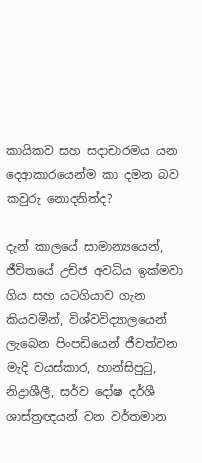කායිකව සහ සදාචාරමය යන දෙආකාරයෙන්ම කා දමන බව කවුරු නොදනිත්ද?

දැන් කාලයේ සාමාන්‍යයෙන්, ජීවිතයේ උච්ජ අවධිය ඉක්මවා ගිය සහ යටගියාව ගැන කියවමින්, විශ්වවිද්‍යාලයෙන් ලැබෙන පිංපඩියෙන් ජීවත්වන මැදි වයස්කාර, හාන්සිපුටු, නිද්‍රාශීලී, සර්ව දෝෂ දර්ශී ශාස්ත්‍රඥයන් වන වර්තමාන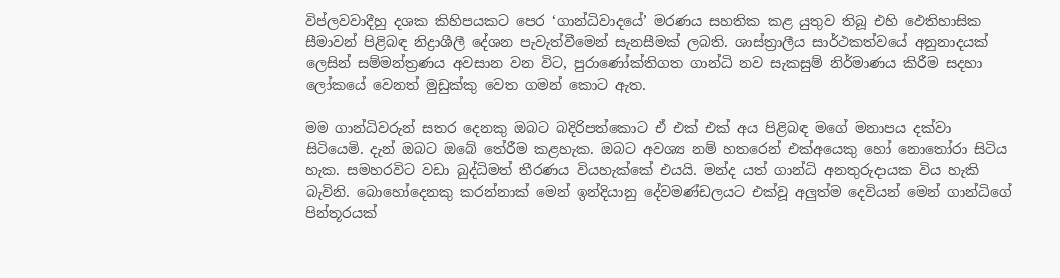විප්ලවවාදීහු දශක කිහිපයකට පෙර ‘ගාන්ධිවාදයේ’ මරණය සහතික කළ යුතුව තිබූ එහි ඵෙතිහාසික සීමාවන් පිළිබඳ නිද්‍රාශීලී දේශන පැවැත්වීමෙන් සැනසීමක් ලබති. ශාස්ත්‍රාලීය සාර්ථකත්වයේ අනුනාදයක් ලෙසින් සම්මන්ත්‍රණය අවසාන වන වි‍ට, පුරාණෝක්තිගත ගාන්ධි නව සැකසුම් නිර්මාණය කිරීම සදහා ලෝකයේ වෙනත් මුඩුක්කු වෙත ගමන් කොට ඇත.

මම ගාන්ධිවරුන් සතර දෙනකු ඔබට බදිරිපත්කොට ඒ එක් එක් අය පිළිබඳ මගේ මනාපය දක්වා සිටියෙමි. දැන් ඔබට ඔබේ තේරීම කළහැක. ඔබට අවශ්‍ය නම් හතරෙන් එක්අයෙකු හෝ නොතෝරා සිටිය හැක. සමහරවිට වඩා බුද්ධිමත් තීරණය වියහැක්කේ එයයි. මන්ද යත් ගාන්ධි අනතුරුදායක විය හැකි බැවිනි. බොහෝදෙනකු කරන්නාක් මෙන් ඉන්දියානු දේවමණ්ඩලයට එක්වූ අලුත්ම දෙවියන් මෙන් ගාන්ධිගේ පින්තූරයක්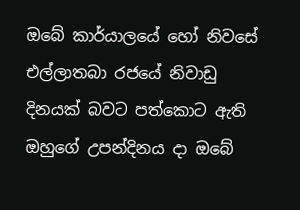ඔබේ කාර්යාලයේ හෝ නිවසේ එල්ලාතබා රජයේ නිවාඩු දිනයක් බවට පත්කොට ඇති ඔහුගේ උපන්දිනය දා ඔබේ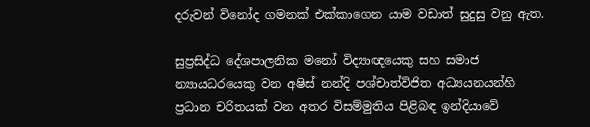දරුවන් විනෝද ගමනක් එක්කාගෙන යාම වඩාත් සුදුසු වනු ඇත.

සුප්‍රසිද්ධ දේශපාලනික මනෝ විද්‍යාඥයෙකු සහ සමාජ න්‍යායධරයෙකු වන අෂිස් නන්දි පශ්චාත්විජිත අධ්‍යයනයන්හි ප්‍රධාන චරිතයක් වන අතර විසම්මුතිය පිළිබඳ ඉන්දියාවේ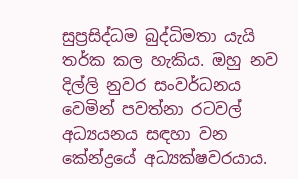සුප්‍රසිද්ධම බුද්ධිමතා යැයි තර්ක කල හැකිය. ඔහු නව දිල්ලි නුවර සංවර්ධනය වෙමින් පවත්නා රටවල් අධ්‍යයනය සඳහා වන කේන්ද්‍රයේ අධ්‍යක්ෂවරයාය.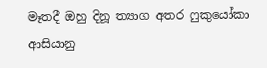මෑතදී ඔහු දිනූ ත්‍යාග අතර ෆුකුයෝකා ආසියානු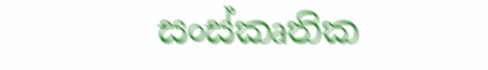සංස්කෘතික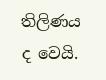තිලිණය ද වෙයි.